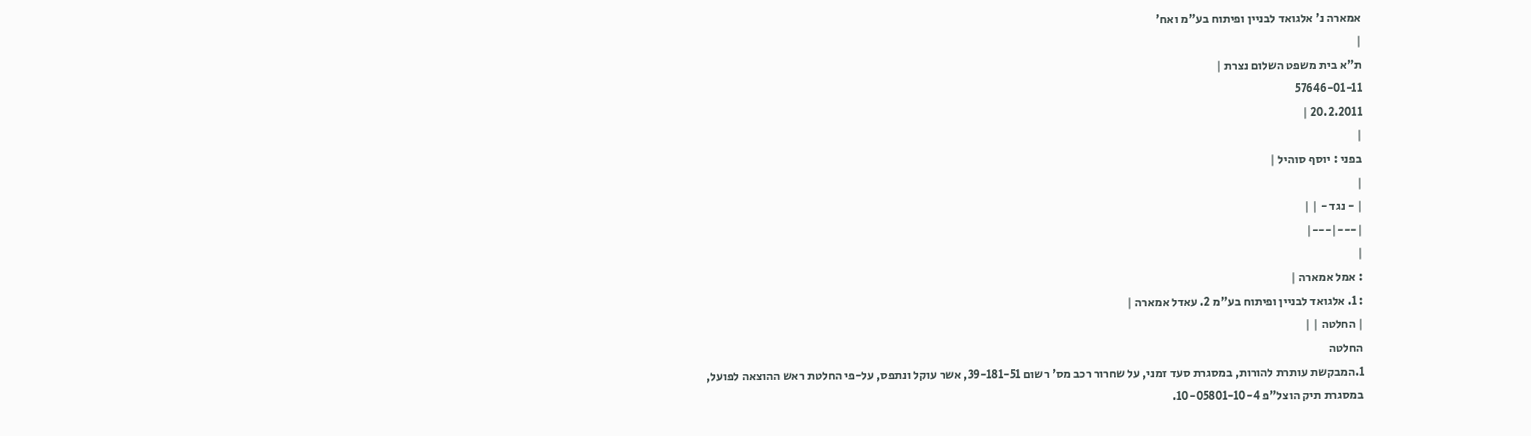אמארה נ' אלגואד לבניין ופיתוח בע"מ ואח'
|
ת"א בית משפט השלום נצרת |
57646-01-11
20.2.2011 |
|
בפני : יוסף סוהיל |
|
| - נגד - | |
|---|---|
|
: אמל אמארה |
: 1. אלגואד לבניין ופיתוח בע"מ 2. עאדל אמארה |
| החלטה | |
החלטה
1.המבקשת עותרת להורות, במסגרת סעד זמני, על שחרור רכב מס' רשום 39-181-51, אשר עוקל ונתפס, על-פי החלטת ראש ההוצאה לפועל, במסגרת תיק הוצל"פ 10-05801-10-4.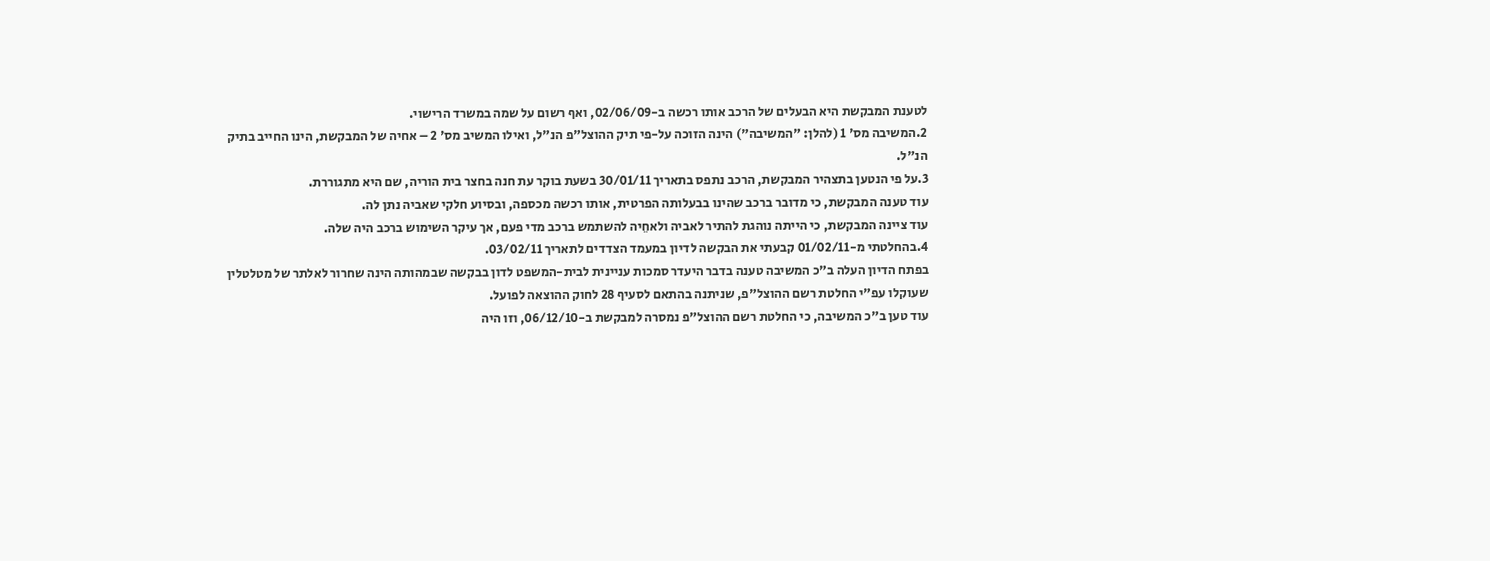לטענת המבקשת היא הבעלים של הרכב אותו רכשה ב-02/06/09, ואף רשום על שמה במשרד הרישוי.
2.המשיבה מס' 1 (להלן: "המשיבה") הינה הזוכה על-פי תיק ההוצל"פ הנ"ל, ואילו המשיב מס' 2 – אחיה של המבקשת, הינו החייב בתיק הנ"ל.
3.על פי הנטען בתצהיר המבקשת, הרכב נתפס בתאריך 30/01/11 בשעת בוקר עת חנה בחצר בית הוריה, שם היא מתגוררת.
עוד טענה המבקשת, כי מדובר ברכב שהינו בבעלותה הפרטית, אותו רכשה מכספה, ובסיוע חלקי שאביה נתן לה.
עוד ציינה המבקשת, כי הייתה נוהגת להתיר לאביה ולאחֵיה להשתמש ברכב מדי פעם, אך עיקר השימוש ברכב היה שלה.
4.בהחלטתי מ-01/02/11 קבעתי את הבקשה לדיון במעמד הצדדים לתאריך 03/02/11.
בפתח הדיון העלה ב"כ המשיבה טענה בדבר היעדר סמכות עניינית לבית-המשפט לדון בבקשה שבמהותה הינה שחרור לאלתר של מטלטלין שעוקלו עפ"י החלטת רשם ההוצל"פ, שניתנה בהתאם לסעיף 28 לחוק ההוצאה לפועל.
עוד טען ב"כ המשיבה, כי החלטת רשם ההוצל"פ נמסרה למבקשת ב-06/12/10, וזו היה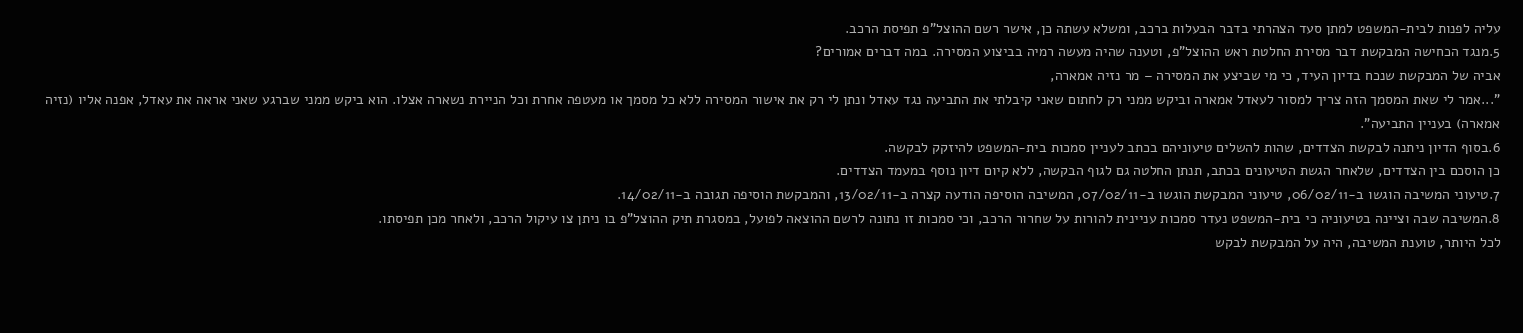עליה לפנות לבית-המשפט למתן סעד הצהרתי בדבר הבעלות ברכב, ומשלא עשתה כן, אישר רשם ההוצל"פ תפיסת הרכב.
5.מנגד הכחישה המבקשת דבר מסירת החלטת ראש ההוצל"פ, וטענה שהיה מעשה רמיה בביצוע המסירה. במה דברים אמורים?
אביה של המבקשת שנכח בדיון העיד, כי מי שביצע את המסירה – מר נזיה אמארה,
"...אמר לי שאת המסמך הזה צריך למסור לעאדל אמארה וביקש ממני רק לחתום שאני קיבלתי את התביעה נגד עאדל ונתן לי רק את אישור המסירה ללא כל מסמך או מעטפה אחרת וכל הניירת נשארה אצלו. הוא ביקש ממני שברגע שאני אראה את עאדל, אפנה אליו (נזיה אמארה) בעניין התביעה".
6.בסוף הדיון ניתנה לבקשת הצדדים, שהות להשלים טיעוניהם בכתב לעניין סמכות בית-המשפט להיזקק לבקשה.
כן הוסכם בין הצדדים, שלאחר הגשת הטיעונים בכתב, תנתן החלטה גם לגוף הבקשה, ללא קיום דיון נוסף במעמד הצדדים.
7.טיעוני המשיבה הוגשו ב-06/02/11, טיעוני המבקשת הוגשו ב-07/02/11, המשיבה הוסיפה הודעה קצרה ב-13/02/11, והמבקשת הוסיפה תגובה ב-14/02/11.
8.המשיבה שבה וציינה בטיעוניה כי בית-המשפט נעדר סמכות עניינית להורות על שחרור הרכב, וכי סמכות זו נתונה לרשם ההוצאה לפועל, במסגרת תיק ההוצל"פ בו ניתן צו עיקול הרכב, ולאחר מכן תפיסתו.
לכל היותר, טוענת המשיבה, היה על המבקשת לבקש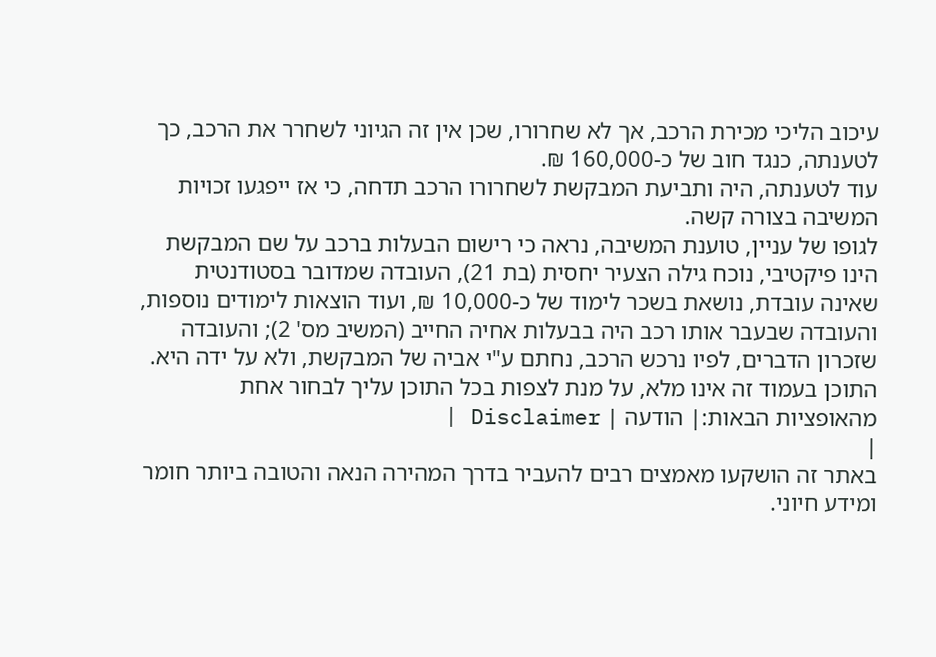עיכוב הליכי מכירת הרכב, אך לא שחרורו, שכן אין זה הגיוני לשחרר את הרכב, כך לטענתה, כנגד חוב של כ-160,000 ₪.
עוד לטענתה, היה ותביעת המבקשת לשחרורו הרכב תדחה, כי אז ייפגעו זכויות המשיבה בצורה קשה.
לגופו של עניין, טוענת המשיבה, נראה כי רישום הבעלות ברכב על שם המבקשת הינו פיקטיבי, נוכח גילה הצעיר יחסית (בת 21), העובדה שמדובר בסטודנטית שאינה עובדת, נושאת בשכר לימוד של כ-10,000 ₪, ועוד הוצאות לימודים נוספות, והעובדה שבעבר אותו רכב היה בבעלות אחיה החייב (המשיב מס' 2); והעובדה שזכרון הדברים, לפיו נרכש הרכב, נחתם ע"י אביה של המבקשת, ולא על ידה היא.
התוכן בעמוד זה אינו מלא, על מנת לצפות בכל התוכן עליך לבחור אחת מהאופציות הבאות:| הודעה | Disclaimer |
|
באתר זה הושקעו מאמצים רבים להעביר בדרך המהירה הנאה והטובה ביותר חומר ומידע חיוני.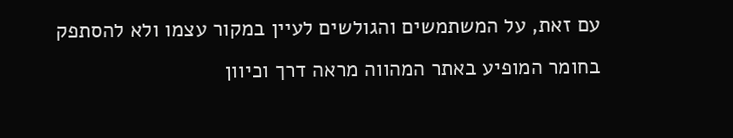עם זאת, על המשתמשים והגולשים לעיין במקור עצמו ולא להסתפק בחומר המופיע באתר המהווה מראה דרך וכיוון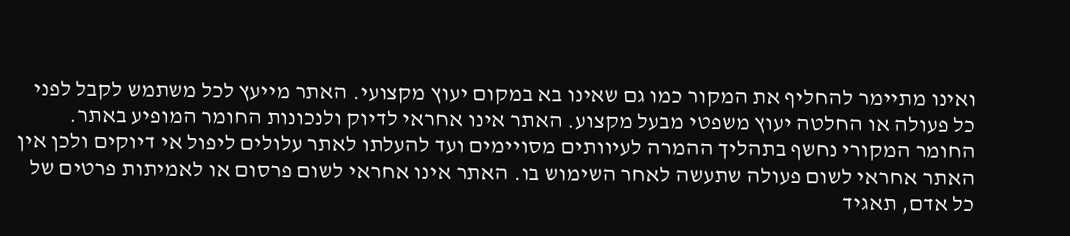ואינו מתיימר להחליף את המקור כמו גם שאינו בא במקום יעוץ מקצועי. האתר מייעץ לכל משתמש לקבל לפני כל פעולה או החלטה יעוץ משפטי מבעל מקצוע. האתר אינו אחראי לדיוק ולנכונות החומר המופיע באתר. החומר המקורי נחשף בתהליך ההמרה לעיוותים מסויימים ועד להעלתו לאתר עלולים ליפול אי דיוקים ולכן אין האתר אחראי לשום פעולה שתעשה לאחר השימוש בו. האתר אינו אחראי לשום פרסום או לאמיתות פרטים של כל אדם, תאגיד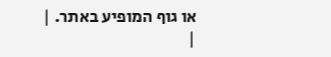או גוף המופיע באתר. |
|